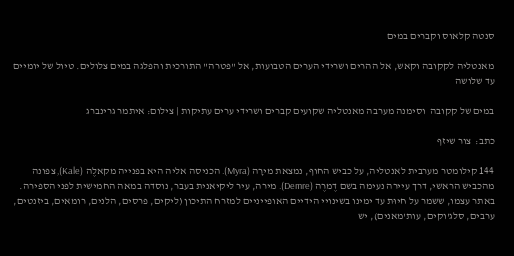סנטה קלאוס וקברים במים

מאנטליה לקקובה וקאש, אל ההרים ושרידי הערים הטבועות, אל "פטרה" התורכית והפלגה במים צלולים. טיול של יומיים עד שלושה

במים של קקובה  וסימנה מערבה מאנטליה שקועים קברים ושרידי ערים עתיקות | צילום: איתמר גרינברג

כתב:  צור שיזף

144 קילומטר מערבית לאנטליה, על כביש החוף, נמצאת מירָה (Myra). הכניסה אליה היא בפנייה מקאלֶה (Kale), צפונה מהכביש הראשי, דרך עיירה נעימה בשם דֶמרֶה (Demre). מירה, עיר ליקיאנית בעבר, נוסדה במאה החמישית לפני הספירה. באתר עצמו, ששמר על חיוּת עד ימינו בשינויי הידיים האופייניים למזרח התיכון (ליקים, פרסים, הלנים, רומאים, ביזנטים, ערבים, סלג'וקים, עות'מאנים), יש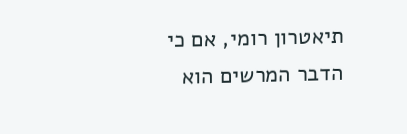תיאטרון רומי, אם כי הדבר המרשים הוא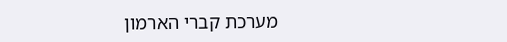מערכת קברי הארמון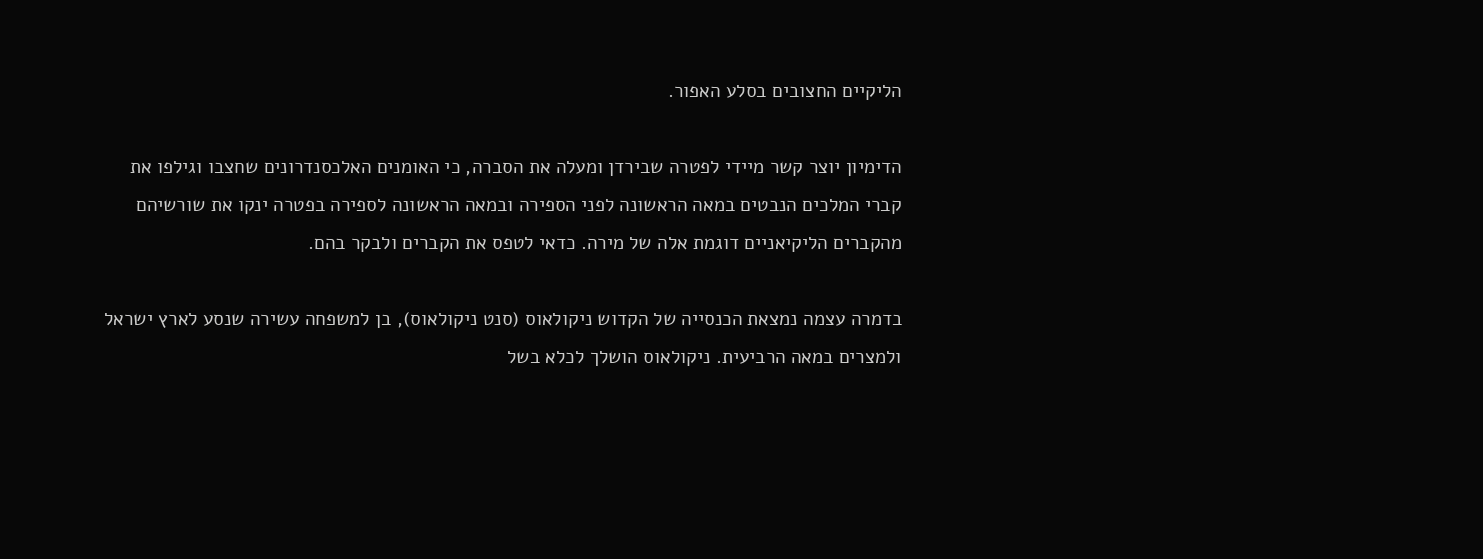הליקיים החצובים בסלע האפור.

הדימיון יוצר קשר מיידי לפטרה שבירדן ומעלה את הסברה, כי האומנים האלכסנדרונים שחצבו וגילפו את קברי המלכים הנבטים במאה הראשונה לפני הספירה ובמאה הראשונה לספירה בפטרה ינקו את שורשיהם מהקברים הליקיאניים דוגמת אלה של מירה. כדאי לטפס את הקברים ולבקר בהם.

בדמרה עצמה נמצאת הכנסייה של הקדוש ניקולאוס (סנט ניקולאוס), בן למשפחה עשירה שנסע לארץ ישראל ולמצרים במאה הרביעית. ניקולאוס הושלך לכלא בשל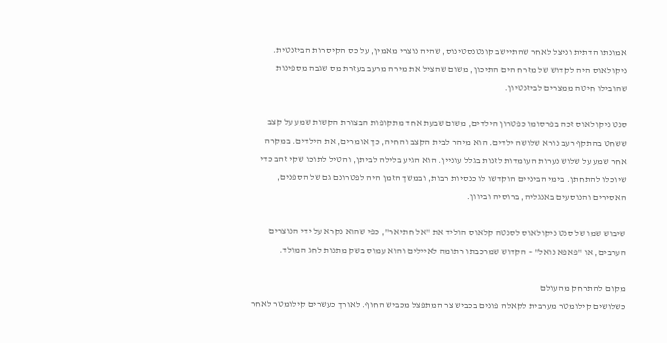אמונתו הדתית וניצל לאחר שהתיישב קונטנסטינוס, שהיה נוצרי מאמין, על כס הקיסרות הביזנטית. ניקולאוס היה לקדוש של מזרח הים התיכון, משום שהציל את מירה מרעב בעזרת מס שגבה מספינות שהובילו חיטה ממצרים לביזנטיון.

סנט ניקולאוס זכה בפרסומו כפטרון הילדים, משום שבעת אחד מתקופות הבצורת הקשות שמע על קצב ששחט בהתקף רעב נורא שלושה ילדים. הוא מיהר לבית הקצב והחיה, כך אומרים, את הילדים. במקרה אחר שמע על שלוש נערות העומדות לזנות בגלל עוניין. הוא הגיע בלילה לביתן, והטיל לתוכו שקי זהב כדי שיוכלו להתחתן. בימי הביניים הוקדשו לו כנסיות רבות, ובמשך הזמן היה לפטרונם גם של הספנים, האסירים והנוסעים באנגליה, ברוסיה וביוון.

שיבוש שמו של סנט ניקולאוס לסנטה קלאוס הוליד את "אל חתיאר", כפי שהוא נקרא על ידי הנוצרים הערבים, או "פאפא נואל" – הקדוש שמרכבתו רתומה לאיילים והוא עמוס בשק מתנות לחג המולד.

מקום להתרחק מהעולם
כשלושים קילומטר מערבית לקאלה פונים בכביש צר המתפצל מכביש החוף. לאורך כעשרים קילומטר לאחר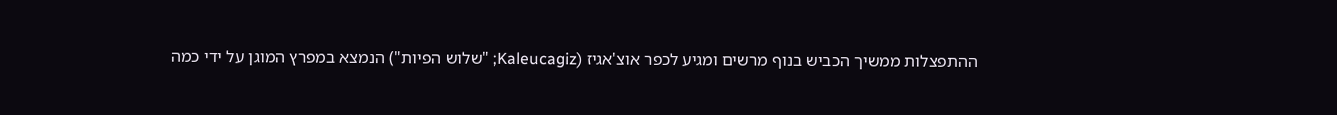ההתפצלות ממשיך הכביש בנוף מרשים ומגיע לכפר אוצ'אגיז (Kaleucagiz; "שלוש הפיות") הנמצא במפרץ המוגן על ידי כמה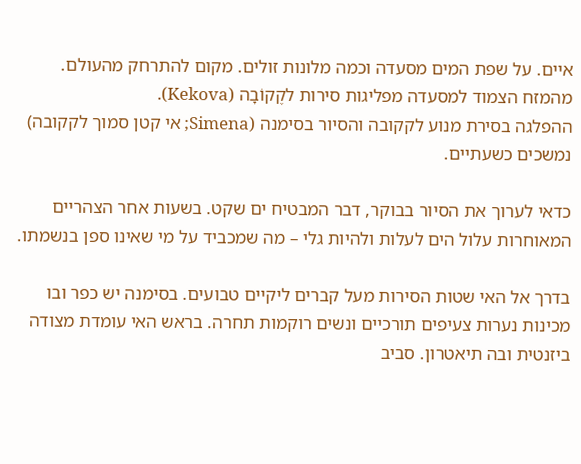איים. על שפת המים מסעדה וכמה מלונות זולים. מקום להתרחק מהעולם. מהמזח הצמוד למסעדה מפליגות סירות לקֶקוֹבָה (Kekova).
ההפלגה בסירת מנוע לקקובה והסיור בסימנה (Simena; אי קטן סמוך לקקובה) נמשכים כשעתיים.

כדאי לערוך את הסיור בבוקר, דבר המבטיח ים שקט. בשעות אחר הצהריים המאוחרות עלול הים לעלות ולהיות גלי – מה שמכביד על מי שאינו ספן בנשמתו.

בדרך אל האי שטות הסירות מעל קברים ליקיים טבועים. בסימנה יש כפר ובו מכינות נערות צעיפים תורכיים ונשים רוקמות תחרה. בראש האי עומדת מצודה ביזנטית ובה תיאטרון. סביב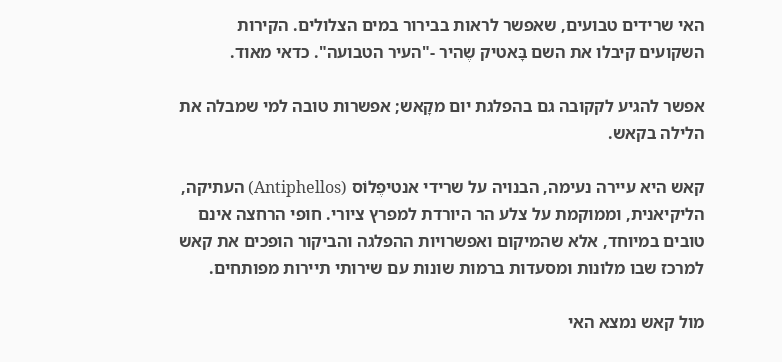האי שרידים טבועים, שאפשר לראות בבירור במים הצלולים. הקירות השקועים קיבלו את השם בָּאטיק שֶהיר -"העיר הטבועה". כדאי מאוד.

אפשר להגיע לקקובה גם בהפלגת יום מקָאש; אפשרות טובה למי שמבלה את הלילה בקאש.

קאש היא עיירה נעימה, הבנויה על שרידי אנטיפֶלוֹס (Antiphellos) העתיקה, הליקיאנית, וממוקמת על צלע הר היורדת למפרץ ציורי. חופי הרחצה אינם טובים במיוחד, אלא שהמיקום ואפשרויות ההפלגה והביקור הופכים את קאש למרכז שבו מלונות ומסעדות ברמות שונות עם שירותי תיירות מפותחים.

מול קאש נמצא האי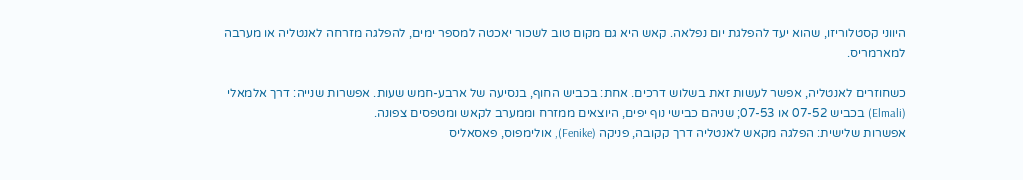היווני קסטלוריזו, שהוא יעד להפלגת יום נפלאה. קאש היא גם מקום טוב לשכור יאכטה למספר ימים, להפלגה מזרחה לאנטליה או מערבה למארמריס.

כשחוזרים לאנטליה, אפשר לעשות זאת בשלוש דרכים. אחת: בכביש החוף, בנסיעה של ארבע-חמש שעות. אפשרות שנייה: דרך אלמאלי (Elmali) בכביש 07-52 או 07-53; שניהם כבישי נוף יפים, היוצאים ממזרח וממערב לקאש ומטפסים צפונה.
אפשרות שלישית: הפלגה מקאש לאנטליה דרך קקובה, פניקה (Fenike), אולימפוס, פאסאליס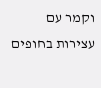וקמר עם עצירות בחופים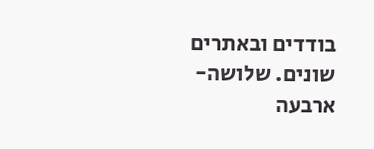בודדים ובאתרים שונים. שלושה-ארבעה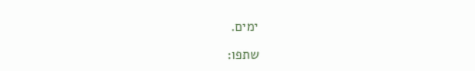ימים.

שתפו: